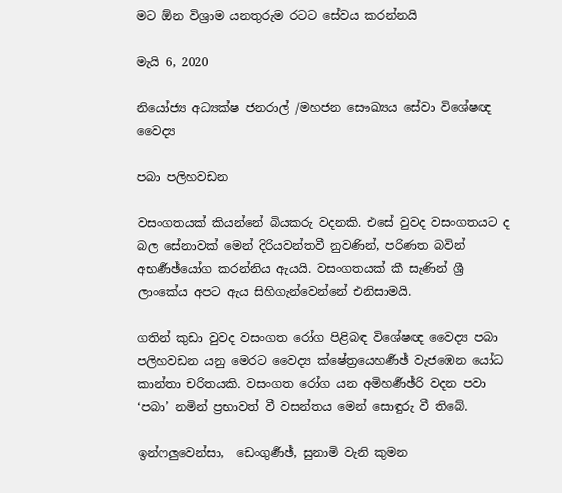මට ඕන විශ්‍රාම යනතුරුම රටට සේවය කරන්නයි

මැයි 6, 2020

නියෝජ්‍ය අධ්‍යක්ෂ ජනරාල් /මහජන සෞඛ්‍යය සේවා විශේෂඥ වෛද්‍ය

පබා පලිහවඩන

වසංගතයක් කියන්නේ බියකරු වදනකි. එසේ වුවද වසංගතයට ද බල සේනාවක් මෙන් දිරියවන්තවී නුවණින්, පරිණත බවින් අභර්‍ණඡ්යෝග කරන්නිය ඇයයි. වසංගතයක් කී සැණින් ශ්‍රී ලාංකේය අපට ඇය සිහිගැන්වෙන්නේ එනිසාමයි.

ගතින් කුඩා වුවද වසංගත රෝග පිළිබඳ විශේෂඥ වෛද්‍ය පබා පලිහවඩන යනු මෙරට වෛද්‍ය ක්ෂේත්‍රයෙහර්‍ණඡ් වැජඹෙන යෝධ කාන්තා චරිතයකි. වසංගත රෝග යන අමිහර්‍ණඡ්රි වදන පවා ‘පබා’ නමින් ප්‍රභාවත් වී වසන්තය මෙන් සොඳුරු වී තිබේ.

ඉන්ෆලුවෙන්සා,  ඩෙංගුර්‍ණඡ්, සුනාමි වැනි කුමන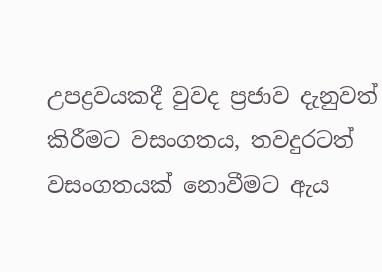උපද්‍රවයකදී වුවද ප්‍රජාව දැනුවත් කිරීමට වසංගතය, තවදුරටත් වසංගතයක් නොවීමට ඇය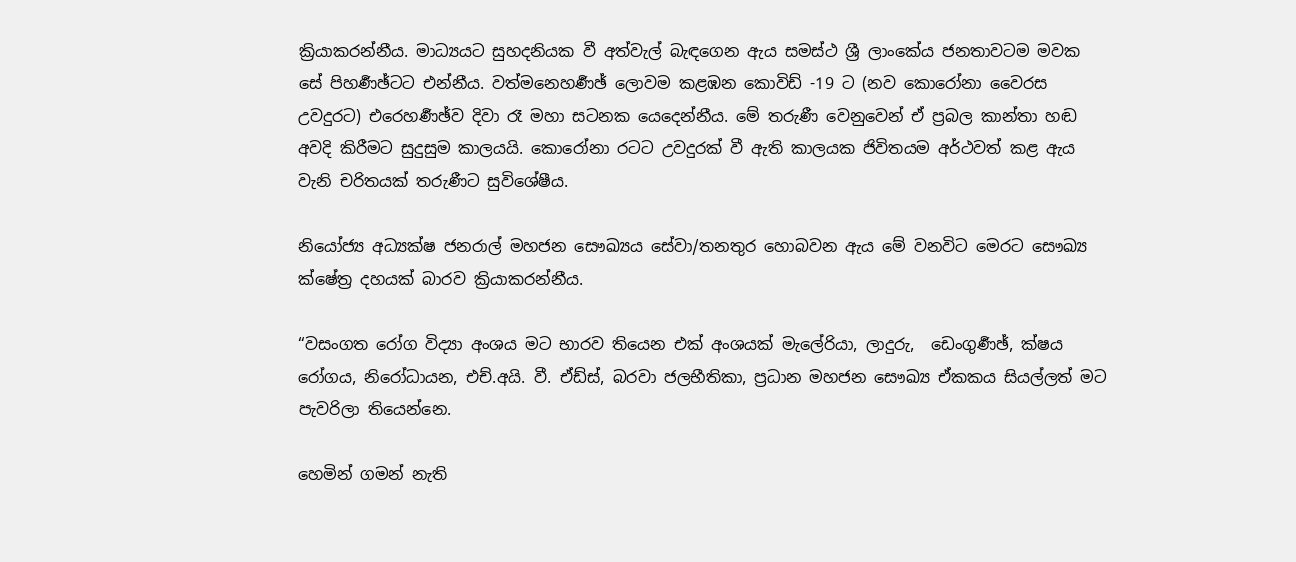ක්‍රියාකරන්නීය. මාධ්‍යයට සුහදනියක වී අත්වැල් බැඳගෙන ඇය සමස්ථ ශ්‍රී ලාංකේය ජනතාවටම මවක සේ පිහර්‍ණඡ්ටට එන්නීය. වත්මනෙහර්‍ණඡ් ලොවම කළඹන කොවිඩ් -19 ට (නව කොරෝනා වෛරස උවදුරට) එරෙහර්‍ණඡ්ව දිවා රෑ මහා සටනක යෙදෙන්නීය. මේ තරුණී වෙනුවෙන් ඒ ප්‍රබල කාන්තා හඬ අවදි කිරීමට සුදුසුම කාලයයි. කොරෝනා රටට උවදුරක් වී ඇති කාලයක ජිවිතයම අර්ථවත් කළ ඇය වැනි චරිතයක් තරුණීට සුවිශේෂීය.

නියෝජ්‍ය අධ්‍යක්ෂ ජනරාල් මහජන සෞඛ්‍යය සේවා/තනතුර හොබවන ඇය මේ වනවිට මෙරට සෞඛ්‍ය ක්ෂේත්‍ර දහයක් බාරව ක්‍රියාකරන්නීය.

“වසංගත රෝග විද්‍යා අංශය මට භාරව තියෙන එක් අංශයක් මැලේරියා, ලාදුරු,  ඩෙංගුර්‍ණඡ්, ක්ෂය රෝගය, නිරෝධායන, එච්.අයි. වී. ඒඩ්ස්, බරවා ජලභීතිකා, ප්‍රධාන මහජන සෞඛ්‍ය ඒකකය සියල්ලත් මට පැවරිලා තියෙන්නෙ.

හෙමින් ගමන් නැති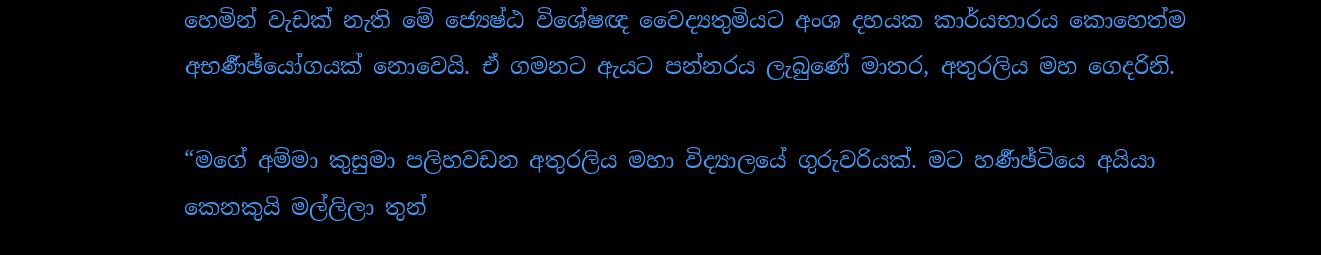හෙමින් වැඩක් නැති මේ ජ්‍යෙෂ්ඨ විශේෂඥ වෛද්‍යතුමියට අංශ දහයක කාර්යභාරය කොහෙත්ම අභර්‍ණඡ්යෝගයක් නොවෙයි. ඒ ගමනට ඇයට පන්නරය ලැබුණේ මාතර, අතුරලිය මහ ගෙදරිනි.

“මගේ අම්මා කුසුමා පලිහවඩන අතුරලිය මහා විද්‍යාලයේ ගුරුවරියක්. මට හර්‍ණඡ්ටියෙ අයියා කෙනකුයි මල්ලිලා තුන්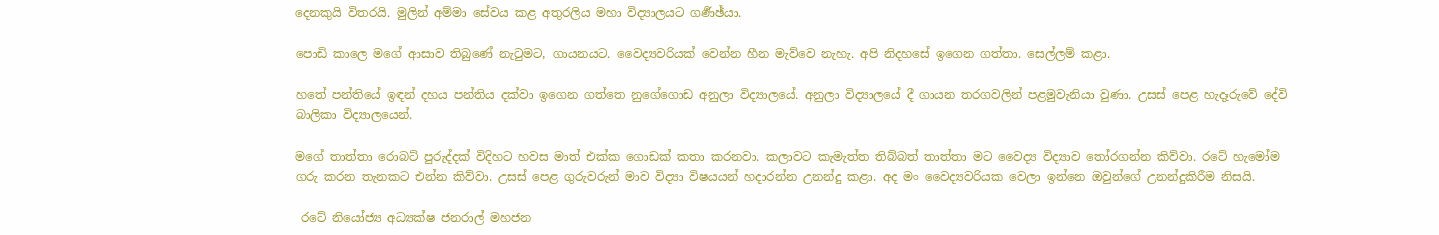දෙනකුයි විතරයි. මුලින් අම්මා සේවය කළ අතුරලිය මහා විද්‍යාලයට ගර්‍ණඡ්යා.

පොඩි කාලෙ මගේ ආසාව තිබුණේ නැටුමට, ගායනයට. වෛද්‍යවරියක් වෙන්න හීන මැව්වෙ නැහැ. අපි නිදහසේ ඉගෙන ගත්තා. සෙල්ලම් කළා.

හතේ පන්තියේ ඉඳන් දහය පන්තිය දක්වා ඉගෙන ගත්තෙ නුගේගොඩ අනුලා විද්‍යාලයේ. අනුලා විද්‍යාලයේ දී ගායන තරගවලින් පළමුවැනියා වුණා. උසස් පෙළ හැදෑරුවේ දේවි බාලිකා විද්‍යාලයෙන්.

මගේ තාත්තා රොබට් පුරුද්දක් විදිහට හවස මාත් එක්ක ගොඩක් කතා කරනවා. කලාවට කැමැත්ත තිබ්බත් තාත්තා මට වෛද්‍ය විද්‍යාව තෝරගන්න කිව්වා. රටේ හැමෝම ගරු කරන තැනකට එන්න කිව්වා. උසස් පෙළ ගුරුවරුන් මාව විද්‍යා විෂයයන් හදාරන්න උනන්දු කළා. අද මං වෛද්‍යවරියක වෙලා ඉන්නෙ ඔවුන්ගේ උනන්දුකිරීම නිසයි.

 රටේ නියෝජ්‍ය අධ්‍යක්ෂ ජනරාල් මහජන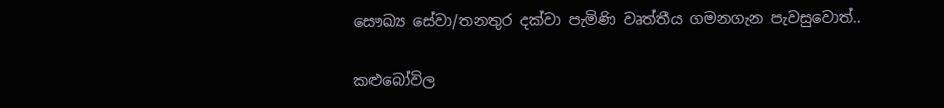සෞඛ්‍ය සේවා/තනතුර දක්වා පැමිණි වෘත්තීය ගමනගැන පැවසුවොත්..

කළුබෝවිල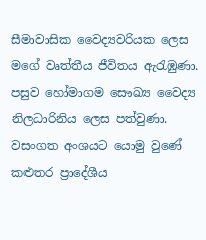සීමාවාසික වෛද්‍යවරියක ලෙස මගේ වෘත්තීය ජීවිතය ඇරැඹුණා. පසුව හෝමාගම සෞඛ්‍ය වෛද්‍ය නිලධාරිනිය ලෙස පත්වුණා. වසංගත අංශයට යොමු වුණේ කළුතර ප්‍රාදේශීය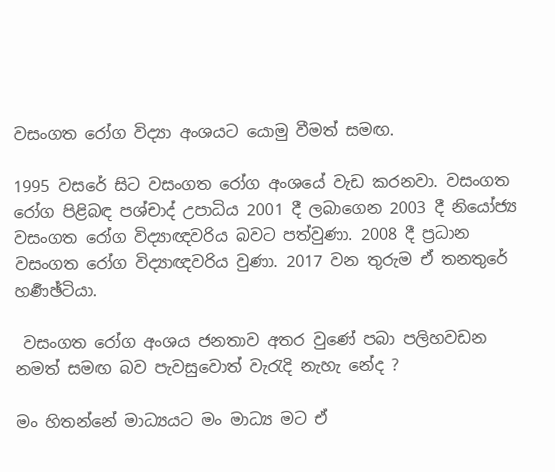වසංගත රෝග විද්‍යා අංශයට යොමු වීමත් සමඟ.

1995 වසරේ සිට වසංගත රෝග අංශයේ වැඩ කරනවා. වසංගත රෝග පිළිබඳ පශ්චාද් උපාධිය 2001 දී ලබාගෙන 2003 දී නියෝජ්‍ය වසංගත රෝග විද්‍යාඥවරිය බවට පත්වුණා. 2008 දී ප්‍රධාන වසංගත රෝග විද්‍යාඥවරිය වුණා. 2017 වන තුරුම ඒ තනතුරේ හර්‍ණඡ්ටියා.

 වසංගත රෝග අංශය ජනතාව අතර වුණේ පබා පලිහවඩන නමත් සමඟ බව පැවසුවොත් වැරැදි නැහැ නේද ?

මං හිතන්නේ මාධ්‍යයට මං මාධ්‍ය මට ඒ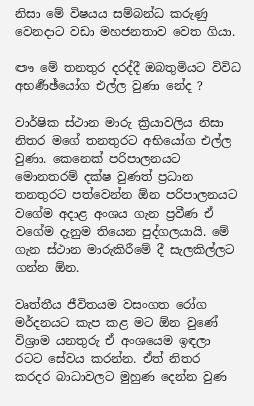නිසා මේ විෂයය සම්බන්ධ කරුණු වෙනදාට වඩා මහජනතාව වෙත ගියා.

ඐ මේ තනතුර දරද්දී ඔබතුමියට විවිධ අභර්‍ණඡ්යෝග එල්ල වුණා නේද ?

වාර්ෂික ස්ථාන මාරු ක්‍රියාවලිය නිසා නිතර මගේ තනතුරට අභියෝග එල්ල වුණා. කෙනෙක් පරිපාලනයට මොනතරම් දක්ෂ වුණත් ප්‍රධාන තනතුරට පත්වෙන්න ඕන පරිපාලනයට වගේම අදාළ අංශය ගැන ප්‍රවීණ ඒ වගේම දැනුම තියෙන පුද්ගලයායි. මේ ගැන ස්ථාන මාරුකිරීමේ දී සැලකිල්ලට ගන්න ඕන.

වෘත්තීය ජීවිතයම වසංගත රෝග මර්දනයට කැප කළ මට ඕන වුණේ විශ්‍රාම යනතුරු ඒ අංශයෙම ඉඳලා රටට සේවය කරන්න. ඒත් නිතර කරදර බාධාවලට මුහුණ දෙන්න වුණ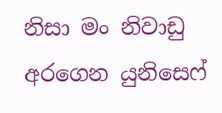නිසා මං නිවාඩු අරගෙන යුනිසෙෆ්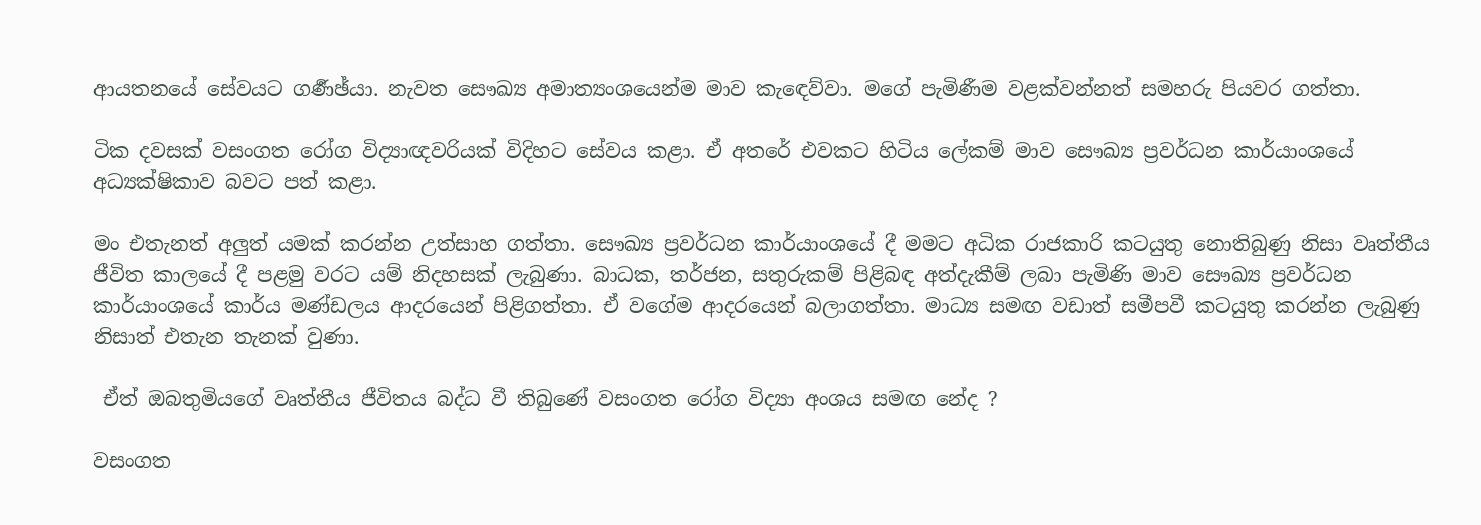ආයතනයේ සේවයට ගර්‍ණඡ්යා. නැවත සෞඛ්‍ය අමාත්‍යංශයෙන්ම මාව කැඳෙව්වා. මගේ පැමිණීම වළක්වන්නත් සමහරු පියවර ගත්තා.

ටික දවසක් වසංගත රෝග විද්‍යාඥවරියක් විදිහට සේවය කළා. ඒ අතරේ එවකට හිටිය ලේකම් මාව සෞඛ්‍ය ප්‍රවර්ධන කාර්යාංශයේ අධ්‍යක්ෂිකාව බවට පත් කළා.

මං එතැනත් අලුත් යමක් කරන්න උත්සාහ ගත්තා. සෞඛ්‍ය ප්‍රවර්ධන කාර්යාංශයේ දී මමට අධික රාජකාරි කටයුතු නොතිබුණු නිසා වෘත්තීය ජීවිත කාලයේ දී පළමු වරට යම් නිදහසක් ලැබුණා. බාධක, තර්ජන, සතුරුකම් පිළිබඳ අත්දැකීම් ලබා පැමිණි මාව සෞඛ්‍ය ප්‍රවර්ධන කාර්යාංශයේ කාර්ය මණ්ඩලය ආදරයෙන් පිළිගත්තා. ඒ වගේම ආදරයෙන් බලාගත්තා. මාධ්‍ය සමඟ වඩාත් සමීපවී කටයුතු කරන්න ලැබුණු නිසාත් එතැන තැනක් වුණා.

 ඒත් ඔබතුමියගේ වෘත්තීය ජීවිතය බද්ධ වී තිබුණේ වසංගත රෝග විද්‍යා අංශය සමඟ නේද ?

වසංගත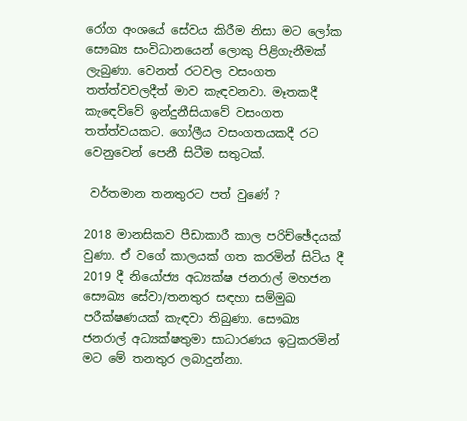රෝග අංශයේ සේවය කිරීම නිසා මට ලෝක සෞඛ්‍ය සංවිධානයෙන් ලොකු පිළිගැනීමක් ලැබුණා. වෙනත් රටවල වසංගත තත්ත්වවලදීත් මාව කැඳවනවා. මෑතකදී කැඳෙව්වේ ඉන්දුනීසියාවේ වසංගත තත්ත්වයකට. ගෝලීය වසංගතයකදී රට වෙනුවෙන් පෙනී සිටීම සතුටක්.

 වර්තමාන තනතුරට පත් වුණේ ?

2018 මානසිකව පීඩාකාරී කාල පරිච්ඡේදයක් වුණා. ඒ වගේ කාලයක් ගත කරමින් සිටිය දී 2019 දී නියෝජ්‍ය අධ්‍යක්ෂ ජනරාල් මහජන සෞඛ්‍ය සේවා/තනතුර සඳහා සම්මුඛ පරීක්ෂණයක් කැඳවා තිබුණා. සෞඛ්‍ය ජනරාල් අධ්‍යක්ෂතුමා සාධාරණය ඉටුකරමින් මට මේ තනතුර ලබාදුන්නා.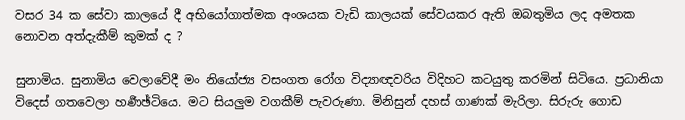වසර 34 ක සේවා කාලයේ දී අභියෝගාත්මක අංශයක වැඩි කාලයක් සේවයකර ඇති ඔබතුමිය ලද අමතක නොවන අත්දැකීම් කුමක් ද ?

සුනාමිය. සුනාමිය වෙලාවේදී මං නියෝජ්‍ය වසංගත රෝග විද්‍යාඥවරිය විදිහට කටයුතු කරමින් සිටියෙ. ප්‍රධානියා විදෙස් ගතවෙලා හර්‍ණඡ්ටියෙ. මට සියලුම වගකීම් පැවරුණා. මිනිසුන් දහස් ගාණක් මැරිලා. සිරුරු ගොඩ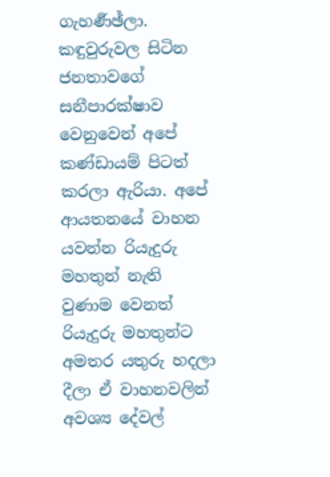ගැහර්‍ණඡ්ලා. කඳුවුරුවල සිටින ජනතාවගේ සනීපාරක්ෂාව වෙනුවෙන් අපේ කණ්ඩායම් පිටත් කරලා ඇරියා. අපේ ආයතනයේ වාහන යවන්න රියැදුරු මහතුන් නැති වුණාම වෙනත් රියැදුරු මහතුන්ට අමතර යතුරු හදලා දීලා ඒ වාහනවලින් අවශ්‍ය දේවල්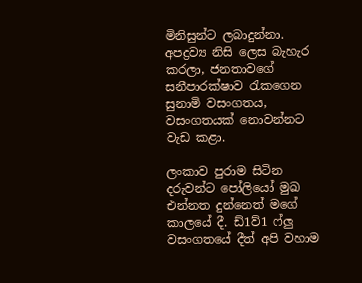මිනිසුන්ට ලබාදුන්නා. අපද්‍රව්‍ය නිසි ලෙස බැහැර කරලා, ජනතාවගේ සනීපාරක්ෂාව රැකගෙන සුනාමි වසංගතය, වසංගතයක් නොවන්නට වැඩ කළා.

ලංකාව පුරාම සිටින දරුවන්ට පෝලියෝ මුඛ එන්නත දුන්නෙත් මගේ කාලයේ දී. ඩ්1ව්1 ෆ්ලු වසංගතයේ දීත් අපි වහාම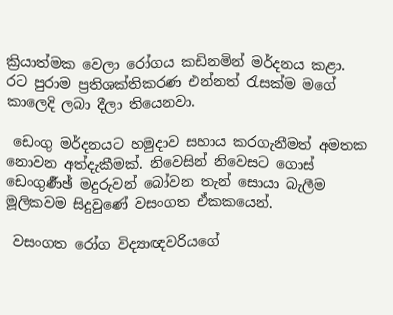ක්‍රියාත්මක වෙලා රෝගය කඩිනමින් මර්දනය කළා. රට පුරාම ප්‍රතිශක්තිකරණ එන්නත් රැසක්ම මගේ කාලෙදි ලබා දීලා තියෙනවා.

 ඩෙංගු මර්දනයට හමුදාව සහාය කරගැනීමත් අමතක නොවන අත්දැකීමක්. නිවෙසින් නිවෙසට ගොස්  ඩෙංගුර්‍ණඡ් මදුරුවන් බෝවන තැන් සොයා බැලීම මූලිකවම සිදුවුණේ වසංගත ඒකකයෙන්.

 වසංගත රෝග විද්‍යාඥවරියගේ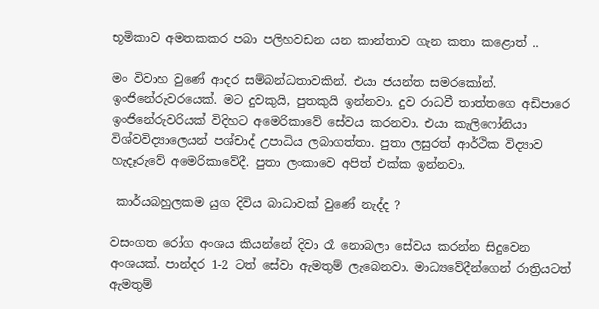භූමිකාව අමතකකර පබා පලිහවඩන යන කාන්තාව ගැන කතා කළොත් ..

මං විවාහ වුණේ ආදර සම්බන්ධතාවකින්. එයා ජයන්ත සමරකෝන්. ඉංජිනේරුවරයෙක්. මට දුවකුයි, පුතකුයි ඉන්නවා. දුව රාධවී තාත්තගෙ අඩිපාරෙ  ඉංජිනේරුවරියක් විදිහට අමෙරිකාවේ සේවය කරනවා. එයා කැලිෆෝනියා විශ්වවිද්‍යාලෙයන් පශ්චාද් උපාධිය ලබාගත්තා. පුතා ලසුරත් ආර්ථික විද්‍යාව හැදෑරුවේ අමෙරිකාවේදී. පුතා ලංකාවෙ අපිත් එක්ක ඉන්නවා.

 කාර්යබහුලකම යුග දිවිය බාධාවක් වුණේ නැද්ද ?

වසංගත රෝග අංශය කියන්නේ දිවා රෑ නොබලා සේවය කරන්න සිදුවෙන අංශයක්. පාන්දර 1-2 ටත් සේවා ඇමතුම් ලැබෙනවා. මාධ්‍යවේදීන්ගෙන් රාත්‍රියටත් ඇමතුම්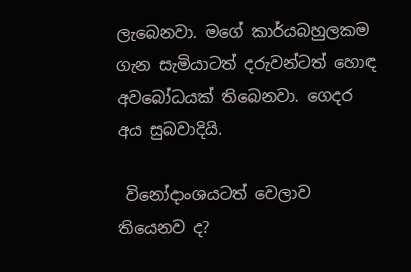ලැබෙනවා. මගේ කාර්යබහුලකම ගැන සැමියාටත් දරුවන්ටත් හොඳ අවබෝධයක් තිබෙනවා. ගෙදර අය සුබවාදියි.

 විනෝදාංශයටත් වෙලාව තියෙනව ද?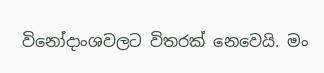විනෝදාංශවලට විතරක් නෙවෙයි. මං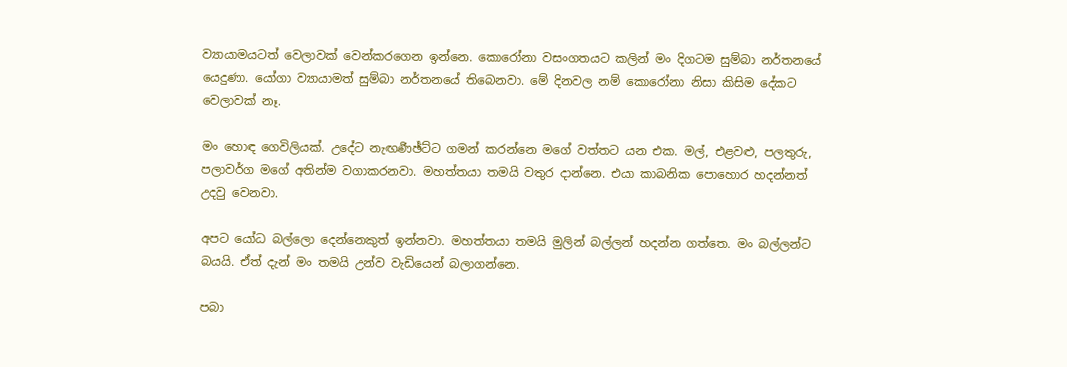ව්‍යායාමයටත් වෙලාවක් වෙන්කරගෙන ඉන්නෙ. කොරෝනා වසංගතයට කලින් මං දිගටම සුම්බා නර්තනයේ යෙදුණා. යෝගා ව්‍යායාමත් සුම්බා නර්තනයේ තිබෙනවා. මේ දිනවල නම් කොරෝනා නිසා කිසිම දේකට වෙලාවක් නෑ.

මං හොඳ ගෙවිලියක්. උදේට නැඟර්‍ණඡ්ට්ට ගමන් කරන්නෙ මගේ වත්තට යන එක. මල්, එළවළු, පලතුරු, පලාවර්ග මගේ අතින්ම වගාකරනවා. මහත්තයා තමයි වතුර දාන්නෙ. එයා කාබනික පොහොර හදන්නත් උදවු වෙනවා.

අපට යෝධ බල්ලො දෙන්නෙකුත් ඉන්නවා. මහත්තයා තමයි මුලින් බල්ලන් හදන්න ගත්තෙ. මං බල්ලන්ට බයයි. ඒත් දැන් මං තමයි උන්ව වැඩියෙන් බලාගන්නෙ.

පබා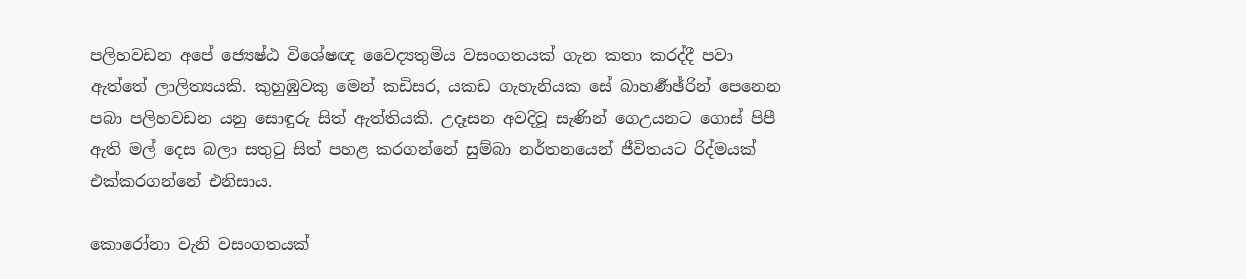පලිහවඩන අපේ ජ්‍යෙෂ්ඨ විශේෂඥ වෛද්‍යතුමිය වසංගතයක් ගැන කතා කරද්දී පවා ඇත්තේ ලාලිත්‍යයකි. කුහුඹුවකු මෙන් කඩිසර, යකඩ ගැහැනියක සේ බාහර්‍ණඡ්රින් පෙනෙන පබා පලිහවඩන යනු සොඳුරු සිත් ඇත්තියකි. උදෑසන අවදිවූ සැණින් ගෙඋයනට ගොස් පිපී ඇති මල් දෙස බලා සතුටු සිත් පහළ කරගන්නේ සුම්බා නර්තනයෙන් ජීවිතයට රිද්මයක් එක්කරගන්නේ එනිසාය.

කොරෝනා වැනි වසංගතයක්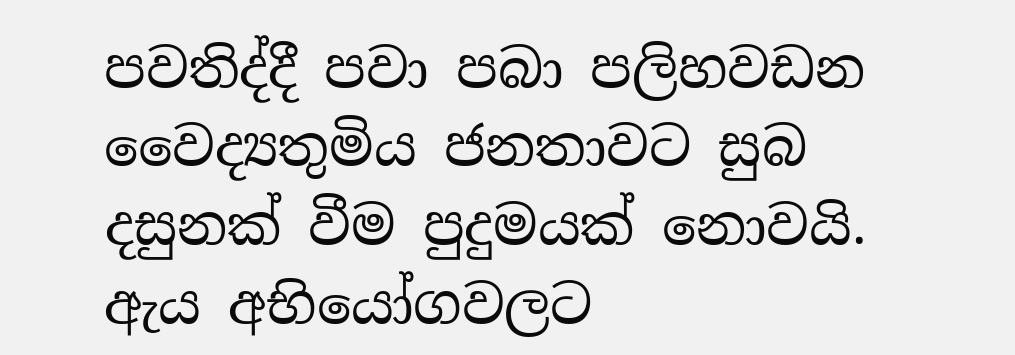පවතිද්දී පවා පබා පලිහවඩන වෛද්‍යතුමිය ජනතාවට සුබ දසුනක් වීම පුදුමයක් නොවයි. ඇය අභියෝගවලට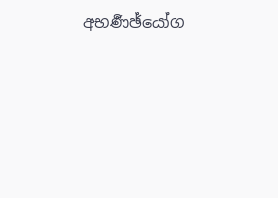අභර්‍ණඡ්යෝග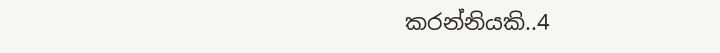කරන්නියකි..4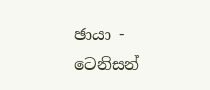ඡායා - ටෙනිසන්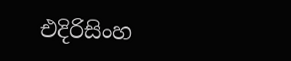එදිරිසිංහ